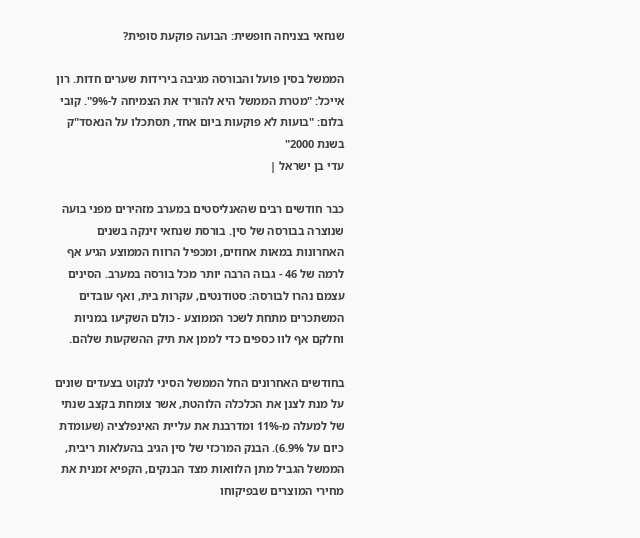שנחאי בצניחה חופשית: הבועה פוקעת סופית?

הממשל בסין פועל והבורסה מגיבה בירידות שערים חדות. רון אייכל: "מטרת הממשל היא להוריד את הצמיחה ל-9%". קובי בלום: "בועות לא פוקעות ביום אחד, תסתכלו על הנאסד"ק בשנת 2000"
עדי בן ישראל |

כבר חודשים רבים שהאנליסטים במערב מזהירים מפני בועה שנוצרה בבורסה של סין. בורסת שנחאי זינקה בשנים האחרונות במאות אחוזים, ומכפיל הרווח הממוצע הגיע אף לרמה של 46 - גבוה הרבה יותר מכל בורסה במערב. הסינים עצמם נהרו לבורסה: סטודנטים, עקרות בית, ואף עובדים המשתכרים מתחת לשכר הממוצע - כולם השקיעו במניות וחלקם אף לוו כספים כדי לממן את תיק ההשקעות שלהם.

בחודשים האחרונים החל הממשל הסיני לנקוט בצעדים שונים על מנת לצנן את הכלכלה הלוהטת, אשר צומחת בקצב שנתי של למעלה מ-11% ומדרבנת את עליית האינפלציה (שעומדת כיום על 6.9%). הבנק המרכזי של סין הגיב בהעלאות ריבית, הממשל הגביל מתן הלוואות מצד הבנקים, הקפיא זמנית את מחירי המוצרים שבפיקוחו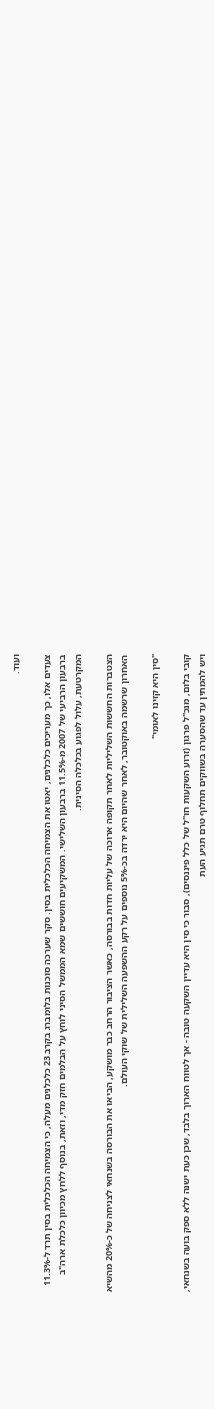ועוד.

צעדים אלו, כך מעריכים כלכלנים, יאטו את הצמיחה הכלכלית בסין. סקר שערכה סוכנות בלומברג בקרב 23 כלכלנים מעלה, כי הצמיחה הכלכלית בסין תרד ל-11.3% ברבעון הרביעי של 2007 מ-11.5% ברבעון השלישי. המשקיעים חוששים שמא הממשל הסיני לוחץ על הבלמים חזק מדי, וזאת, בנוסף ללחץ מכיוון כלכלת ארה"ב המקרטעת, עלול לפגוע בכלכלה הסינית.

הצטברות החששות השליליות לאחר תקופה ארוכה של עליות חדות בבורסה, כאשר הציבור הרחב כבר מושקע, הביאו את הבורסה בשנחאי לצניחה של כ-20% מהשיא האחרון שרשמה באוקטובר, לאחר שהיום היא ירדה בכ-5% נוספים על רקע ההשפעה השלילית של שוקי העולם.

"סין היא קזינו לאומי"

קובי בלום, מנכ"ל פרגון (זרוע השקעות חו"ל של כלל פיננסים), סבור כי סין היא עדיין השקעה טובה - אך לטווח הארוך בלבד, שכן כעת ישנה ללא ספק בועה בשנחאי, ויש להמתין עד שהסערה בשווקים תחלוף טרם תגיע העת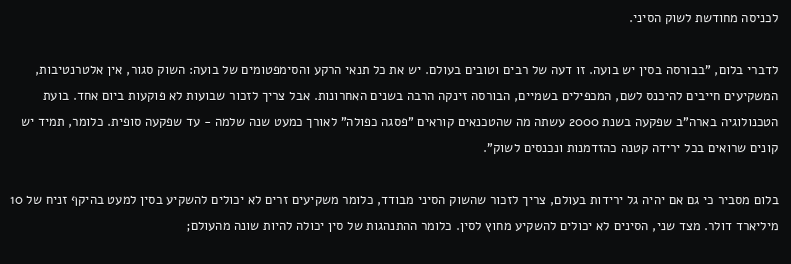לכניסה מחודשת לשוק הסיני.

לדברי בלום, "בבורסה בסין יש בועה. זו דעה של רבים וטובים בעולם. יש את כל תנאי הרקע והסימפטומים של בועה: השוק סגור, אין אלטרנטיבות, המשקיעים חייבים להיכנס לשם, המכפילים בשמיים, הבורסה זינקה הרבה בשנים האחרונות. אבל צריך לזכור שבועות לא פוקעות ביום אחד. בועת הטכנולוגיה בארה"ב שפקעה בשנת 2000 עשתה מה שהטכנאים קוראים "פסגה כפולה" לאורך כמעט שנה שלמה - עד שפקעה סופית. כלומר, תמיד יש קונים שרואים בכל ירידה קטנה כהזדמנות ונכנסים לשוק".

בלום מסביר כי גם אם יהיה גל ירידות בעולם, צריך לזכור שהשוק הסיני מבודד, כלומר משקיעים זרים לא יכולים להשקיע בסין למעט בהיקף זניח של 10 מיליארד דולר. מצד שני, הסינים לא יכולים להשקיע מחוץ לסין. כלומר ההתנהגות של סין יכולה להיות שונה מהעולם;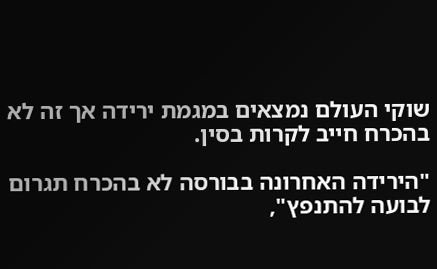שוקי העולם נמצאים במגמת ירידה אך זה לא בהכרח חייב לקרות בסין.

"הירידה האחרונה בבורסה לא בהכרח תגרום לבועה להתנפץ",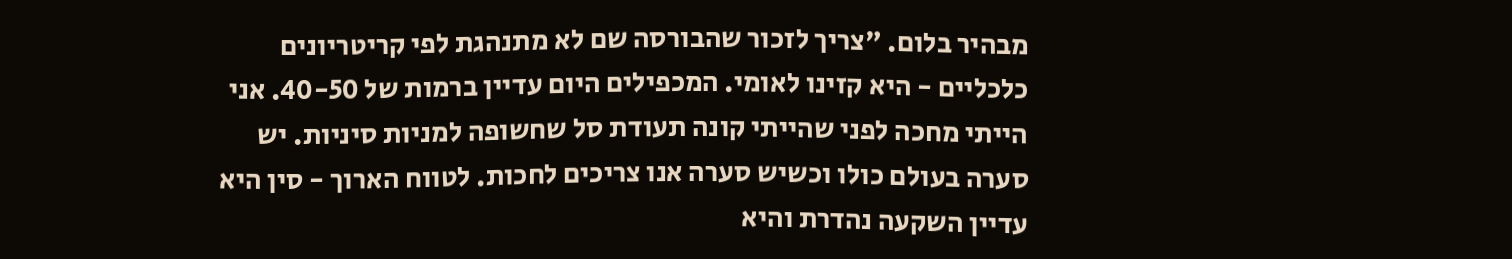מבהיר בלום. "צריך לזכור שהבורסה שם לא מתנהגת לפי קריטריונים כלכליים - היא קזינו לאומי. המכפילים היום עדיין ברמות של 40-50. אני הייתי מחכה לפני שהייתי קונה תעודת סל שחשופה למניות סיניות. יש סערה בעולם כולו וכשיש סערה אנו צריכים לחכות. לטווח הארוך - סין היא עדיין השקעה נהדרת והיא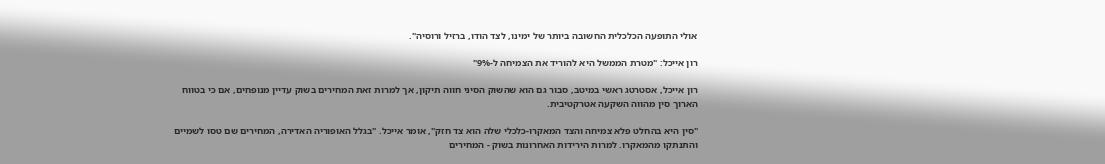אולי התופעה הכלכלית החשובה ביותר של ימינו, לצד הודו, ברזיל ורוסיה".

רון אייכל: "מטרת הממשל היא להוריד את הצמיחה ל-9%"

רון אייכל, אסטרטג ראשי במיטב, סבור גם הוא שהשוק הסיני חווה תיקון, אך למרות זאת המחירים בשוק עדיין מנופחים, אם כי בטווח הארוך סין מהווה השקעה אטרקטיבית.

"סין היא בהחלט פלא צמיחה והצד המאקרו-כלכלי שלה הוא צד חזק", אומר אייכל. "בגלל האופוריה האדירה, המחירים שם טסו לשמיים והתנתקו מהמאקרו. למרות הירידות האחרונות בשוק - המחירים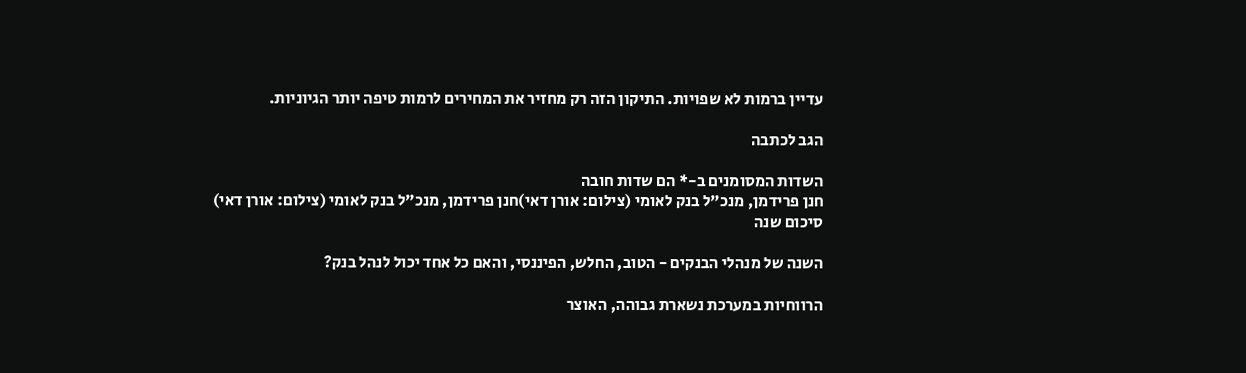עדיין ברמות לא שפויות. התיקון הזה רק מחזיר את המחירים לרמות טיפה יותר הגיוניות.

הגב לכתבה

השדות המסומנים ב-* הם שדות חובה
חנן פרידמן, מנכ"ל בנק לאומי (צילום: אורן דאי)חנן פרידמן, מנכ"ל בנק לאומי (צילום: אורן דאי)
סיכום שנה

השנה של מנהלי הבנקים - הטוב, החלש, הפיננסי, והאם כל אחד יכול לנהל בנק?

הרווחיות במערכת נשארת גבוהה, האוצר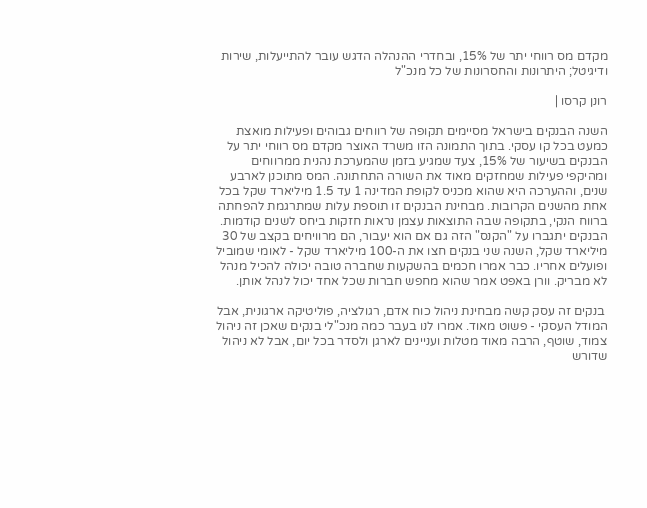מקדם מס רווחי יתר של 15%, ובחדרי ההנהלה הדגש עובר להתייעלות, שירות ודיגיטל; היתרונות והחסרונות של כל מנכ"ל

רונן קרסו |

השנה הבנקים בישראל מסיימים תקופה של רווחים גבוהים ופעילות מואצת כמעט בכל קו עסקי. בתוך התמונה הזו משרד האוצר מקדם מס רווחי יתר על הבנקים בשיעור של 15%, צעד שמגיע בזמן שהמערכת נהנית ממרווחים ומהיקפי פעילות שמחזקים מאוד את השורה התחתונה. המס מתוכנן לארבע שנים, וההערכה היא שהוא מכניס לקופת המדינה 1 עד 1.5 מיליארד שקל בכל אחת מהשנים הקרובות. מבחינת הבנקים זו תוספת עלות שמתרגמת להפחתה ברווח הנקי, בתקופה שבה התוצאות עצמן נראות חזקות ביחס לשנים קודמות. הבנקים יתגברו על "הקנס" הזה גם אם הוא יעבור, הם מרוויחים בקצב של 30 מיליארד שקל, השנה שני בנקים חצו את ה-100 מיליארד שקל - לאומי שמוביל ופועלים אחריו. כבר אמרו חכמים בהשקעות שחברה טובה יכולה להכיל מנהל לא מבריק. וורן באפט אמר שהוא מחפש חברות שכל אחד יכול לנהל אותן.

 בנקים זה עסק קשה מבחינת ניהול כוח אדם, רגולציה, פוליטיקה ארגונית, אבל המודל העסקי - פשוט מאוד. אמרו לנו בעבר כמה מנכ"לי בנקים שאכן זה ניהול צמוד, שוטף, הרבה מאוד מטלות ועניינים לארגן ולסדר בכל יום, אבל לא ניהול שדורש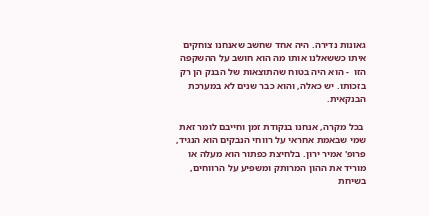גאונות נדירה. היה אחד שחשב שאנחנו צוחקים איתו כששאלנו אותו מה הוא חושב על ההשקפה הזו  - הוא היה בטוח שהתוצאות של הבנק הן רק בזכותו. יש כאלה, והוא כבר שנים לא במערכת הבנקאית.

 בכל מקרה, אנחנו בנקודת זמן וחייבם לומר זאת שמי שבאמת אחראי על רווחי הנבקים הוא הנגיד, פרופ' אמיר ירון. בלחיצת כפתור הוא מעלה או מוריד את ההון המרותק ומשפיע על הרווחים, בשיחת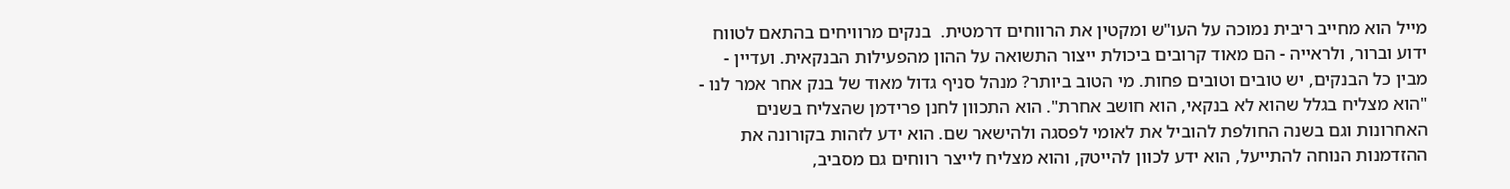מייל הוא מחייב ריבית נמוכה על העו"ש ומקטין את הרווחים דרמטית.  בנקים מרוויחים בהתאם לטווח ידוע וברור, ולראייה - הם מאוד קרובים ביכולת ייצור התשואה על ההון מהפעילות הבנקאית. ועדיין - מבין כל הבנקים, יש טובים וטובים פחות. מי הטוב ביותר? מנהל סניף גדול מאוד של בנק אחר אמר לנו - "הוא מצליח בגלל שהוא לא בנקאי, הוא חושב אחרת". הוא התכוון לחנן פרידמן שהצליח בשנים האחרונות וגם בשנה החולפת להוביל את לאומי לפסגה ולהישאר שם. הוא ידע לזהות בקורונה את ההזדמנות הנוחה להתייעל, הוא ידע לכוון להייטק, והוא מצליח לייצר רווחים גם מסביב,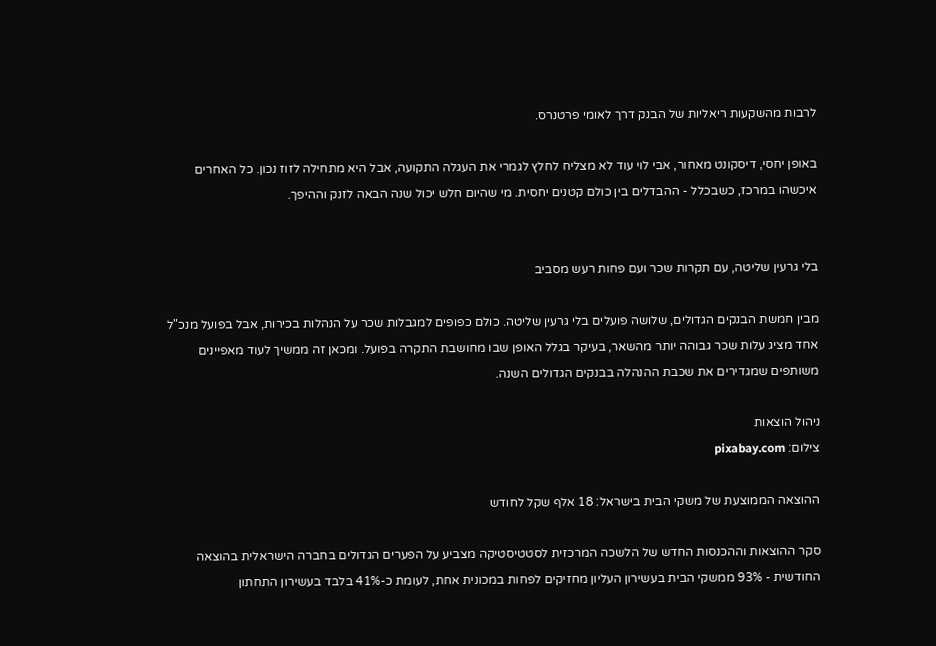לרבות מהשקעות ריאליות של הבנק דרך לאומי פרטנרס.

באופן יחסי, דיסקונט מאחור, אבי לוי עוד לא מצליח לחלץ לגמרי את העגלה התקועה, אבל היא מתחילה לזוז נכון. כל האחרים איכשהו במרכז, כשבכלל - ההבדלים בין כולם קטנים יחסית. מי שהיום חלש יכול שנה הבאה לזנק וההיפך.


בלי גרעין שליטה, עם תקרות שכר ועם פחות רעש מסביב

מבין חמשת הבנקים הגדולים, שלושה פועלים בלי גרעין שליטה. כולם כפופים למגבלות שכר על הנהלות בכירות, אבל בפועל מנכ"ל אחד מציג עלות שכר גבוהה יותר מהשאר, בעיקר בגלל האופן שבו מחושבת התקרה בפועל. ומכאן זה ממשיך לעוד מאפיינים משותפים שמגדירים את שכבת ההנהלה בבנקים הגדולים השנה.

ניהול הוצאות
צילום: pixabay.com

ההוצאה הממוצעת של משקי הבית בישראל: 18 אלף שקל לחודש

סקר ההוצאות וההכנסות החדש של הלשכה המרכזית לסטטיסטיקה מצביע על הפערים הגדולים בחברה הישראלית בהוצאה החודשית - 93% ממשקי הבית בעשירון העליון מחזיקים לפחות במכונית אחת, לעומת כ-41% בלבד בעשירון התחתון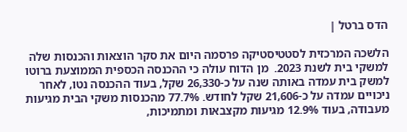הדס ברטל |

הלשכה המרכזית לסטטיסטיקה פרסמה היום את סקר הוצאות והכנסות שלה למשקי בית לשנת 2023.  מן הדוח עולה כי ההכנסה הכספית הממוצעת ברוטו למשק בית עמדה באותה שנה על כ-26,330 שקל, בעוד ההכנסה נטו, לאחר ניכויים עמדה על כ-21,606 שקל לחודש. 77.7% מהכנסות משקי הבית מגיעות מעבודה, בעוד 12.9% מגיעות מקצבאות ומתמיכות,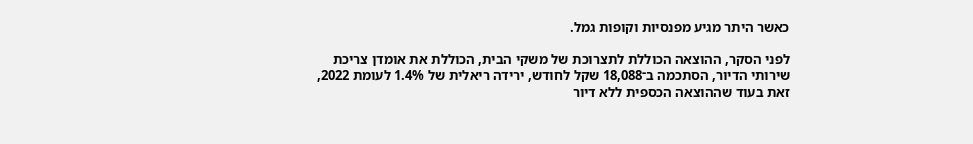כאשר היתר מגיע מפנסיות וקופות גמל.

לפני הסקר, ההוצאה הכוללת לתצרוכת של משקי הבית, הכוללת את אומדן צריכת שירותי הדיור, הסתכמה ב־18,088 שקל לחודש, ירידה ריאלית של 1.4% לעומת 2022, זאת בעוד שההוצאה הכספית ללא דיור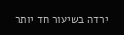ירדה בשיעור חד יותר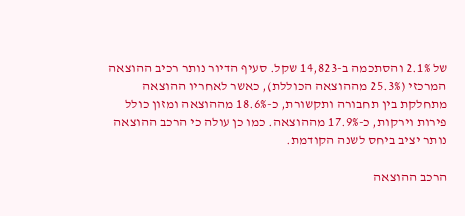של 2.1% והסתכמה ב-14,823 שקל. סעיף הדיור נותר רכיב ההוצאה המרכזי (25.3% מההוצאה הכוללת), כאשר לאחריו ההוצאה מתחלקת בין תחבורה ותקשורת, כ-18.6% מההוצאה ומזון כולל פירות וירקות, כ-17.9% מההוצאה. כמו כן עולה כי הרכב ההוצאה נותר יציב ביחס לשנה הקודמת.

הרכב ההוצאה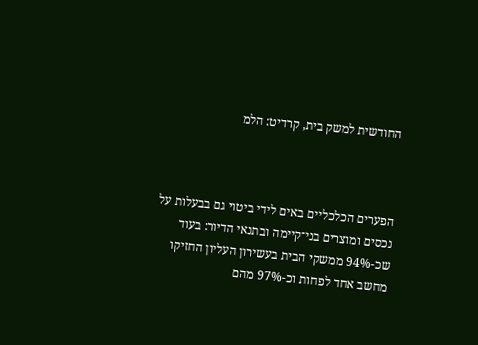החודשית למשק בית, קרדיט: הלמ



הפערים הכלכליים באים לידי ביטוי גם בבעלות על נכסים ומוצרים בני־קיימה ובתנאי הדיור: בעוד שכ-94% ממשקי הבית בעשירון העליון החזיקו מחשב אחד לפחות וכ-97% מהם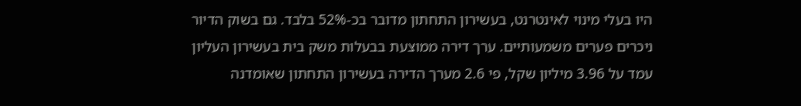היו בעלי מינוי לאינטרנט, בעשירון התחתון מדובר בכ-52% בלבד. גם בשוק הדיור ניכרים פערים משמעותיים. ערך דירה ממוצעת בבעלות משק בית בעשירון העליון עמד על 3.96 מיליון שקל, פי 2.6 מערך הדירה בעשירון התחתון שאומדנה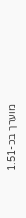מוערך בכ-1.51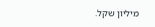מיליון שקל.